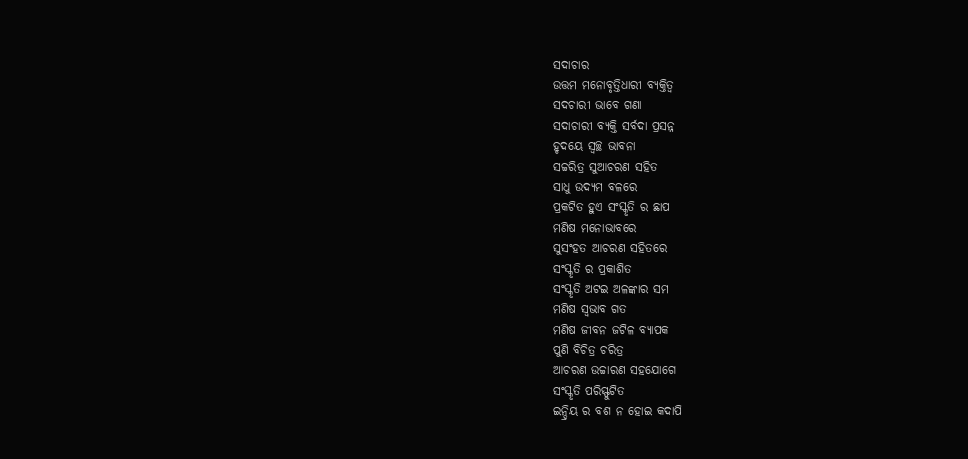ସଦାଚାର
ଉତ୍ତମ ମନୋବୃତ୍ତିଧାରୀ ବ୍ୟକ୍ତିତ୍ଵ
ସଦଚାରୀ ଭାବେ ଗଣା
ସଦାଚାରୀ ବ୍ୟକ୍ତି ସର୍ବଦା ପ୍ରସନ୍ନ
ହୃଦୟେ ସ୍ୱଚ୍ଛ ଭାବନା
ସଚ୍ଚରିତ୍ର ସୁଆଚରଣ ସହିତ
ସାଧୁ ଉଦ୍ୟମ ବଳରେ
ପ୍ରକଟିତ ହୁଏ ସଂସ୍କୃତି ର ଛାପ
ମଣିଷ ମନୋଭାବରେ
ସୁସଂହତ ଆଚରଣ ସହିତରେ
ସଂସ୍କୃତି ର ପ୍ରକାଶିତ
ସଂସ୍କୃତି ଅଟଇ ଅଳଙ୍କାର ସମ
ମଣିଷ ସ୍ବଭାବ ଗତ
ମଣିଷ ଜୀବନ ଜଟିଳ ବ୍ୟାପକ
ପୁଣି ବିଚିତ୍ର ଚରିତ୍ର
ଆଚରଣ ଉଚ୍ଚାରଣ ସହଯୋଗେ
ସଂସ୍କୃତି ପରିସ୍ଫୁଟିତ
ଇନ୍ଦ୍ରିୟ ର ବଶ ନ ହୋଇ କଦାପି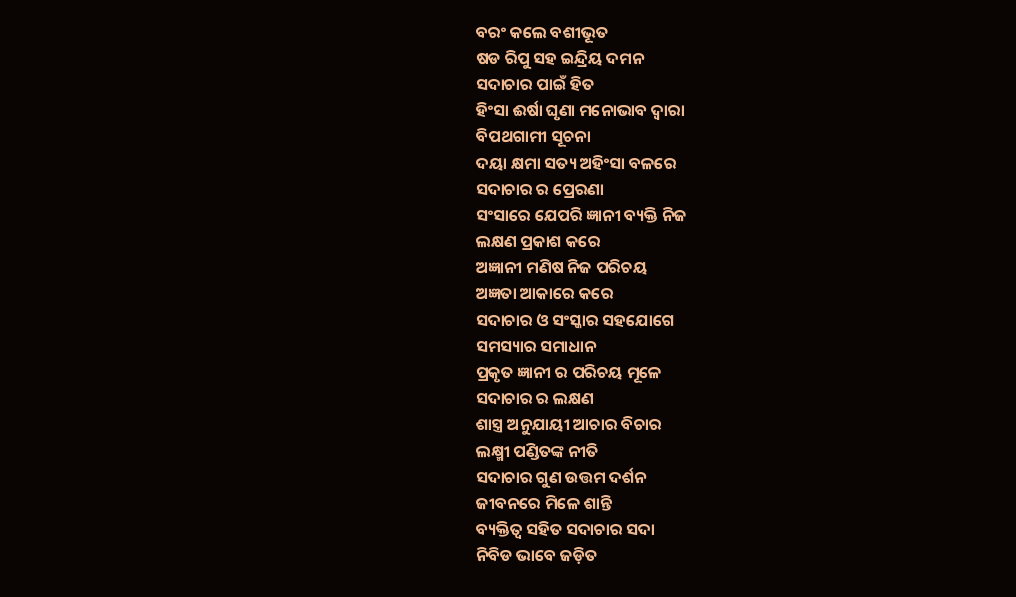ବରଂ କଲେ ବଶୀଭୂତ
ଷଡ ରିପୁ ସହ ଇନ୍ଦ୍ରିୟ ଦମନ
ସଦାଚାର ପାଇଁ ହିତ
ହିଂସା ଈର୍ଷା ଘୃଣା ମନୋଭାବ ଦ୍ଵାରା
ବିପଥଗାମୀ ସୂଚନା
ଦୟା କ୍ଷମା ସତ୍ୟ ଅହିଂସା ବଳରେ
ସଦାଚାର ର ପ୍ରେରଣା
ସଂସାରେ ଯେପରି ଜ୍ଞାନୀ ବ୍ୟକ୍ତି ନିଜ
ଲକ୍ଷଣ ପ୍ରକାଶ କରେ
ଅଜ୍ଞାନୀ ମଣିଷ ନିଜ ପରିଚୟ
ଅଜ୍ଞତା ଆକାରେ କରେ
ସଦାଚାର ଓ ସଂସ୍କାର ସହଯୋଗେ
ସମସ୍ୟାର ସମାଧାନ
ପ୍ରକୃତ ଜ୍ଞାନୀ ର ପରିଚୟ ମୂଳେ
ସଦାଚାର ର ଲକ୍ଷଣ
ଶାସ୍ତ୍ର ଅନୁଯାୟୀ ଆଚାର ବିଚାର
ଲକ୍ଷ୍ମୀ ପଣ୍ଡିତଙ୍କ ନୀତି
ସଦାଚାର ଗୁଣ ଉତ୍ତମ ଦର୍ଶନ
ଜୀବନରେ ମିଳେ ଶାନ୍ତି
ବ୍ୟକ୍ତିତ୍ଵ ସହିତ ସଦାଚାର ସଦା
ନିବିଡ ଭାବେ ଜଡ଼ିତ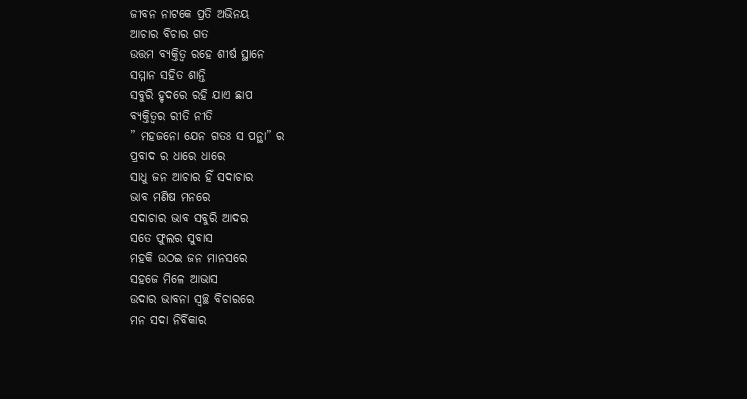ଜୀବନ ନାଟକେ ପ୍ରତି ଅଭିନୟ
ଆଚାର ବିଚାର ଗତ
ଉତ୍ତମ ବ୍ୟକ୍ତିତ୍ଵ ରହେ ଶୀର୍ଷ ସ୍ଥାନେ
ସମ୍ମାନ ସହିତ ଶାନ୍ତି
ସବୁରି ହୃଦରେ ରହି ଯାଏ ଛାପ
ବ୍ୟକ୍ତିତ୍ୱର ରୀତି ନୀତି
” ମହଜନୋ ଯେନ ଗତଃ ସ ପନ୍ଥା” ର
ପ୍ରବାଦ ର ଧାରେ ଧାରେ
ସାଧୁ ଜନ ଆଚାର ହିଁ ସଦାଚାର
ଭାବ ମଣିଷ ମନରେ
ସଦାଚାର ଭାବ ସବୁରି ଆଦର
ସତେ ଫୁଲର ସୁବାସ
ମହକି ଉଠଇ ଜନ ମାନସରେ
ସହଜେ ମିଳେ ଆଭାସ
ଉଦାର ଭାବନା ସ୍ୱଚ୍ଛ ବିଚାରରେ
ମନ ସଦା ନିର୍ବିକାର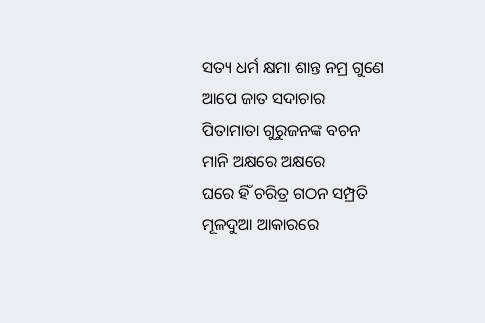ସତ୍ୟ ଧର୍ମ କ୍ଷମା ଶାନ୍ତ ନମ୍ର ଗୁଣେ
ଆପେ ଜାତ ସଦାଚାର
ପିତାମାତା ଗୁରୁଜନଙ୍କ ବଚନ
ମାନି ଅକ୍ଷରେ ଅକ୍ଷରେ
ଘରେ ହିଁ ଚରିତ୍ର ଗଠନ ସମ୍ପ୍ରତି
ମୂଳଦୁଆ ଆକାରରେ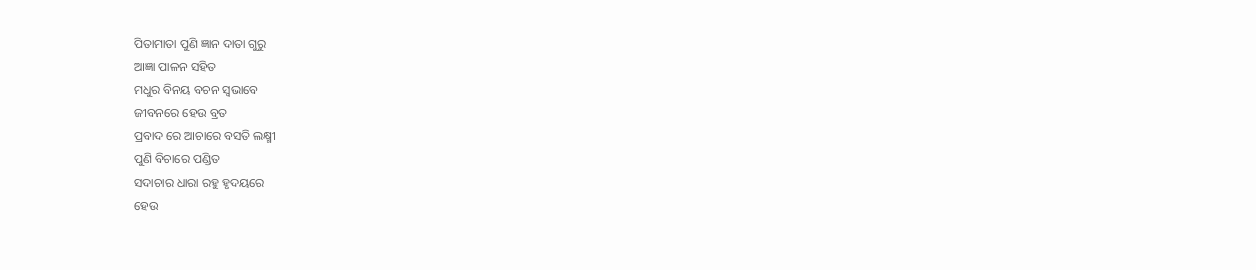ପିତାମାତା ପୁଣି ଜ୍ଞାନ ଦାତା ଗୁରୁ
ଆଜ୍ଞା ପାଳନ ସହିତ
ମଧୁର ବିନୟ ବଚନ ସ୍ୱଭାବେ
ଜୀବନରେ ହେଉ ବ୍ରତ
ପ୍ରବାଦ ରେ ଆଚାରେ ବସତି ଲକ୍ଷ୍ମୀ
ପୁଣି ବିଚାରେ ପଣ୍ଡିତ
ସଦାଚାର ଧାରା ରହୁ ହୃଦୟରେ
ହେଉ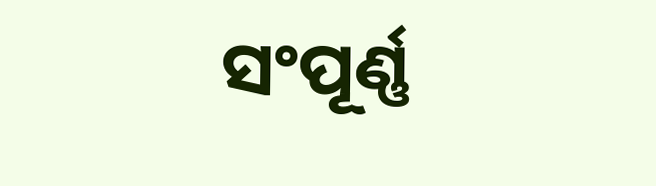ସଂପୂର୍ଣ୍ଣ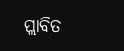ପ୍ଲାବିତ